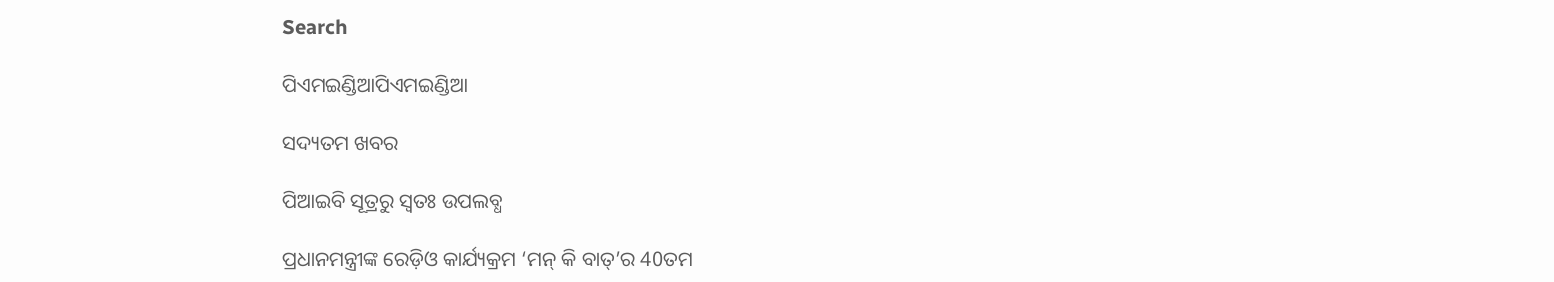Search

ପିଏମଇଣ୍ଡିଆପିଏମଇଣ୍ଡିଆ

ସଦ୍ୟତମ ଖବର

ପିଆଇବି ସୂତ୍ରରୁ ସ୍ବତଃ ଉପଲବ୍ଧ

ପ୍ରଧାନମନ୍ତ୍ରୀଙ୍କ ରେଡ଼ିଓ କାର୍ଯ୍ୟକ୍ରମ ‘ମନ୍ କି ବାତ୍’ର 40ତମ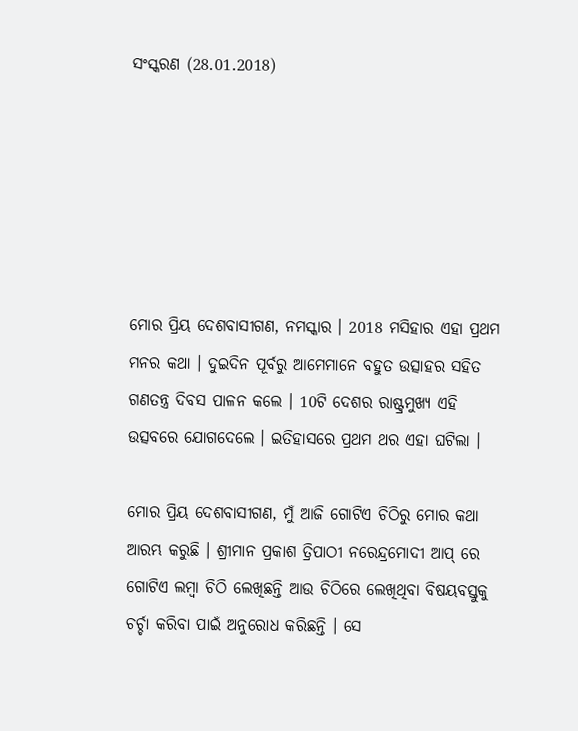ସଂସ୍କରଣ (28.01.2018)






ମୋର ପ୍ରିୟ ଦେଶବାସୀଗଣ, ନମସ୍କାର । 2018 ମସିହାର ଏହା ପ୍ରଥମ ମନର କଥା । ଦୁଇଦିନ ପୂର୍ବରୁ ଆମେମାନେ ବହୁତ ଉତ୍ସାହର ସହିତ ଗଣତନ୍ତ୍ର ଦିବସ ପାଳନ କଲେ । 10ଟି ଦେଶର ରାଷ୍ଟ୍ରମୁଖ୍ୟ ଏହି ଉତ୍ସବରେ ଯୋଗଦେଲେ । ଇତିହାସରେ ପ୍ରଥମ ଥର ଏହା ଘଟିଲା ।

ମୋର ପ୍ରିୟ ଦେଶବାସୀଗଣ, ମୁଁ ଆଜି ଗୋଟିଏ ଚିଠିରୁ ମୋର କଥା ଆରମ୍ଭ କରୁଛି । ଶ୍ରୀମାନ ପ୍ରକାଶ ତ୍ରିପାଠୀ ନରେନ୍ଦ୍ରମୋଦୀ ଆପ୍ ରେ ଗୋଟିଏ ଲମ୍ବା ଚିଠି ଲେଖିଛନ୍ତି ଆଉ ଚିଠିରେ ଲେଖିଥିବା ବିଷୟବସ୍ତୁକୁ ଚର୍ଚ୍ଚା କରିବା ପାଇଁ ଅନୁରୋଧ କରିଛନ୍ତି । ସେ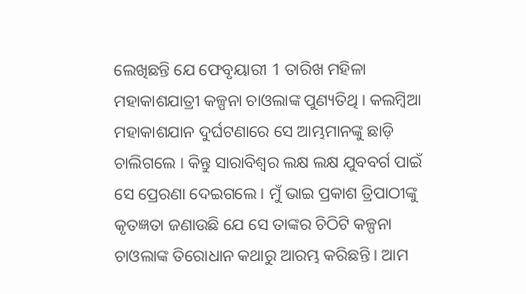ଲେଖିଛନ୍ତି ଯେ ଫେବୃୟାରୀ 1 ତାରିଖ ମହିଳା ମହାକାଶଯାତ୍ରୀ କଳ୍ପନା ଚାଓଲାଙ୍କ ପୁଣ୍ୟତିଥି । କଲମ୍ବିଆ ମହାକାଶଯାନ ଦୁର୍ଘଟଣାରେ ସେ ଆମ୍ଭମାନଙ୍କୁ ଛାଡ଼ି ଚାଲିଗଲେ । କିନ୍ତୁ ସାରାବିଶ୍ୱର ଲକ୍ଷ ଲକ୍ଷ ଯୁବବର୍ଗ ପାଇଁ ସେ ପ୍ରେରଣା ଦେଇଗଲେ । ମୁଁ ଭାଇ ପ୍ରକାଶ ତ୍ରିପାଠୀଙ୍କୁ କୃତଜ୍ଞତା ଜଣାଉଛି ଯେ ସେ ତାଙ୍କର ଚିଠିଟି କଳ୍ପନା ଚାଓଲାଙ୍କ ତିରୋଧାନ କଥାରୁ ଆରମ୍ଭ କରିଛନ୍ତି । ଆମ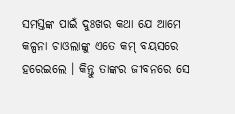ସମସ୍ତଙ୍କ ପାଇଁ ଦୁଃଖର କଥା ଯେ ଆମେ କଳ୍ପନା ଚାଓଲାଙ୍କୁ ଏତେ କମ୍ ବୟସରେ ହରେଇଲେ । କିନ୍ତୁ ତାଙ୍କର ଜୀବନରେ ସେ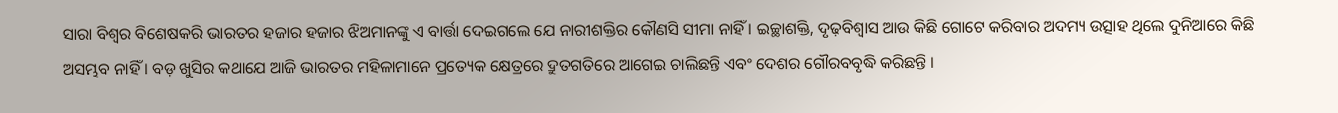ସାରା ବିଶ୍ୱର ବିଶେଷକରି ଭାରତର ହଜାର ହଜାର ଝିଅମାନଙ୍କୁ ଏ ବାର୍ତ୍ତା ଦେଇଗଲେ ଯେ ନାରୀଶକ୍ତିର କୌଣସି ସୀମା ନାହିଁ । ଇଚ୍ଛାଶକ୍ତି, ଦୃଢ଼ବିଶ୍ୱାସ ଆଉ କିଛି ଗୋଟେ କରିବାର ଅଦମ୍ୟ ଉତ୍ସାହ ଥିଲେ ଦୁନିଆରେ କିଛି ଅସମ୍ଭବ ନାହିଁ । ବଡ଼ ଖୁସିର କଥାଯେ ଆଜି ଭାରତର ମହିଳାମାନେ ପ୍ରତ୍ୟେକ କ୍ଷେତ୍ରରେ ଦ୍ରୁତଗତିରେ ଆଗେଇ ଚାଲିଛନ୍ତି ଏବଂ ଦେଶର ଗୌରବବୃଦ୍ଧି କରିଛନ୍ତି ।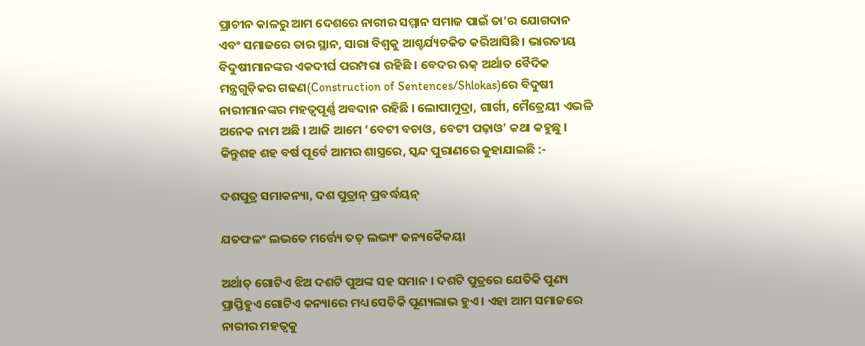ପ୍ରାଚୀନ କାଳରୁ ଆମ ଦେଶରେ ନାରୀର ସମ୍ମାନ ସମାଜ ପାଇଁ ତା’ର ଯୋଗଦାନ ଏବଂ ସମାଜରେ ତାର ସ୍ଥାନ, ସାରା ବିଶ୍ୱକୁ ଆଶ୍ଚର୍ଯ୍ୟଚକିତ କରିଆସିଛି । ଭାରତୀୟ ବିଦୁଷୀମାନଙ୍କର ଏକଦୀର୍ଘ ପରମ୍ପରା ରହିଛି । ବେଦର ଋକ୍ ଅର୍ଥାତ ବୈଦିକ ମନ୍ତ୍ରଗୁଡ଼ିକର ଗଢଣ(Construction of Sentences/Shlokas)ରେ ବିଦୁଷୀ ନାରୀମାନଙ୍କର ମହତ୍ୱପୂର୍ଣ୍ଣ ଅବଦାନ ରହିଛି । ଲୋପାମୁଦ୍ରା, ଗାର୍ଗୀ, ମୈତ୍ରେୟୀ ଏଭଳି ଅନେକ ନାମ ଅଛି । ଆଜି ଆମେ ‘ବେଟୀ ବଚାଓ, ବେଟୀ ପଢ଼ାଓ’ କଥା କହୁଛୁ । କିନ୍ତୁଶହ ଶହ ବର୍ଷ ପୂର୍ବେ ଆମର ଶାସ୍ତ୍ରରେ, ସ୍କନ୍ଦ ପୁରାଣରେ କୁହାଯାଇଛି :-

ଦଶପୁତ୍ର ସମାକନ୍ୟା, ଦଶ ପୁତ୍ରାନ୍ ପ୍ରବର୍ଦ୍ଧୟନ୍

ଯତଫଳଂ ଲଭତେ ମର୍ତ୍ତ୍ୟେ ତତ୍ ଲଭ୍ୟଂ କନ୍ୟକୈକୟା

ଅର୍ଥାତ୍ ଗୋଟିଏ ଝିଅ ଦଶଟି ପୁଅଙ୍କ ସହ ସମାନ । ଦଶଟି ପୁତ୍ରରେ ଯେତିକି ପୁଣ୍ୟ ପ୍ରାପ୍ତିହୁଏ ଗୋଟିଏ କନ୍ୟାରେ ମଧ୍ୟ ସେତିକି ପୂଣ୍ୟଲାଭ ହୁଏ । ଏହା ଆମ ସମାଜରେ ନାରୀର ମହତ୍ୱକୁ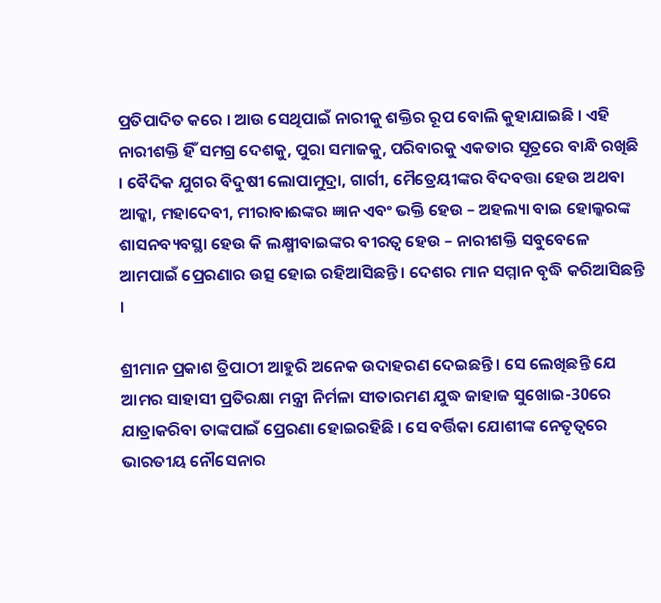ପ୍ରତିପାଦିତ କରେ । ଆଉ ସେଥିପାଇଁ ନାରୀକୁ ଶକ୍ତିର ରୂପ ବୋଲି କୁହାଯାଇଛି । ଏହି ନାରୀଶକ୍ତି ହିଁ ସମଗ୍ର ଦେଶକୁ, ପୁରା ସମାଜକୁ, ପରିବାରକୁ ଏକତାର ସୂତ୍ରରେ ବାନ୍ଧି ରଖିଛି । ବୈଦିକ ଯୁଗର ବିଦୁଷୀ ଲୋପାମୁଦ୍ରା, ଗାର୍ଗୀ, ମୈତ୍ରେୟୀଙ୍କର ବିଦବତ୍ତା ହେଉ ଅଥବା ଆକ୍କା, ମହାଦେବୀ, ମୀରାବାଈଙ୍କର ଜ୍ଞାନ ଏବଂ ଭକ୍ତି ହେଉ – ଅହଲ୍ୟା ବାଇ ହୋଲ୍କରଙ୍କ ଶାସନବ୍ୟବସ୍ଥା ହେଉ କି ଲକ୍ଷ୍ମୀବାଇଙ୍କର ବୀରତ୍ୱ ହେଉ – ନାରୀଶକ୍ତି ସବୁବେଳେ ଆମପାଇଁ ପ୍ରେରଣାର ଉତ୍ସ ହୋଇ ରହିଆସିଛନ୍ତି । ଦେଶର ମାନ ସମ୍ମାନ ବୃଦ୍ଧି କରିଆସିଛନ୍ତି ।

ଶ୍ରୀମାନ ପ୍ରକାଶ ତ୍ରିପାଠୀ ଆହୁରି ଅନେକ ଉଦାହରଣ ଦେଇଛନ୍ତି । ସେ ଲେଖିଛନ୍ତି ଯେ ଆମର ସାହାସୀ ପ୍ରତିରକ୍ଷା ମନ୍ତ୍ରୀ ନିର୍ମଳା ସୀତାରମଣ ଯୁଦ୍ଧ ଜାହାଜ ସୁଖୋଇ-30ରେ ଯାତ୍ରାକରିବା ତାଙ୍କପାଇଁ ପ୍ରେରଣା ହୋଇରହିଛି । ସେ ବର୍ତ୍ତିକା ଯୋଶୀଙ୍କ ନେତୃତ୍ୱରେ ଭାରତୀୟ ନୌସେନାର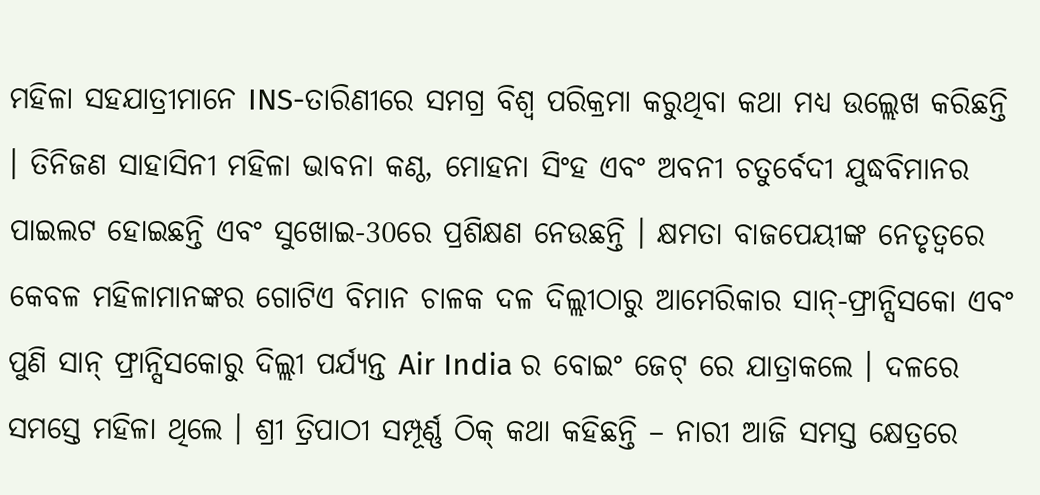ମହିଳା ସହଯାତ୍ରୀମାନେ INS-ତାରିଣୀରେ ସମଗ୍ର ବିଶ୍ୱ ପରିକ୍ରମା କରୁଥିବା କଥା ମଧ୍ୟ ଉଲ୍ଲେଖ କରିଛନ୍ତି । ତିନିଜଣ ସାହାସିନୀ ମହିଳା ଭାବନା କଣ୍ଠ, ମୋହନା ସିଂହ ଏବଂ ଅବନୀ ଚତୁର୍ବେଦୀ ଯୁଦ୍ଧବିମାନର ପାଇଲଟ ହୋଇଛନ୍ତି ଏବଂ ସୁଖୋଇ-30ରେ ପ୍ରଶିକ୍ଷଣ ନେଉଛନ୍ତି । କ୍ଷମତା ବାଜପେୟୀଙ୍କ ନେତୃତ୍ୱରେ କେବଳ ମହିଳାମାନଙ୍କର ଗୋଟିଏ ବିମାନ ଚାଳକ ଦଳ ଦିଲ୍ଲୀଠାରୁ ଆମେରିକାର ସାନ୍-ଫ୍ରାନ୍ସିସକୋ ଏବଂ ପୁଣି ସାନ୍ ଫ୍ରାନ୍ସିସକୋରୁ ଦିଲ୍ଲୀ ପର୍ଯ୍ୟନ୍ତ Air India ର ବୋଇଂ ଜେଟ୍ ରେ ଯାତ୍ରାକଲେ । ଦଳରେ ସମସ୍ତେ ମହିଳା ଥିଲେ । ଶ୍ରୀ ତ୍ରିପାଠୀ ସମ୍ପୂର୍ଣ୍ଣ ଠିକ୍ କଥା କହିଛନ୍ତି – ନାରୀ ଆଜି ସମସ୍ତ କ୍ଷେତ୍ରରେ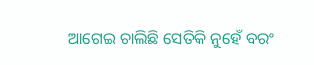ଆଗେଇ ଚାଲିଛି ସେତିକି ନୁହେଁ ବରଂ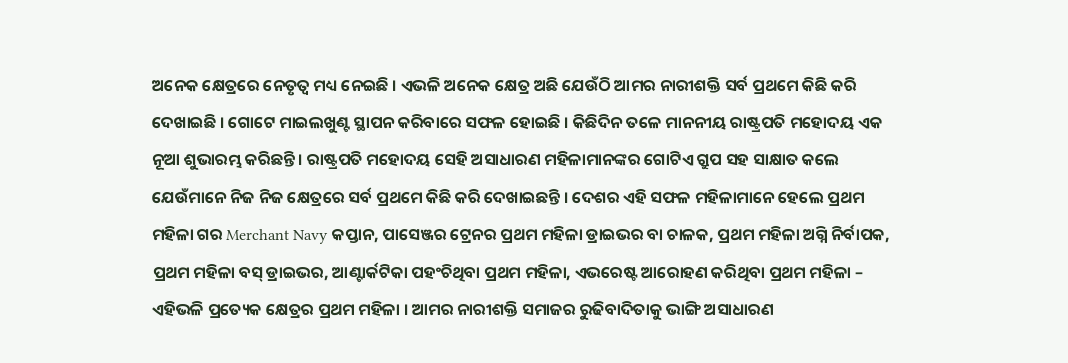ଅନେକ କ୍ଷେତ୍ରରେ ନେତୃତ୍ୱ ମଧ୍ୟ ନେଇଛି । ଏଭଳି ଅନେକ କ୍ଷେତ୍ର ଅଛି ଯେଉଁଠି ଆମର ନାରୀଶକ୍ତି ସର୍ବ ପ୍ରଥମେ କିଛି କରି ଦେଖାଇଛି । ଗୋଟେ ମାଇଲଖୁଣ୍ଟ ସ୍ଥାପନ କରିବାରେ ସଫଳ ହୋଇଛି । କିଛିଦିନ ତଳେ ମାନନୀୟ ରାଷ୍ଟ୍ରପତି ମହୋଦୟ ଏକ ନୂଆ ଶୁଭାରମ୍ଭ କରିଛନ୍ତି । ରାଷ୍ଟ୍ରପତି ମହୋଦୟ ସେହି ଅସାଧାରଣ ମହିଳାମାନଙ୍କର ଗୋଟିଏ ଗ୍ରୁପ ସହ ସାକ୍ଷାତ କଲେ ଯେଉଁମାନେ ନିଜ ନିଜ କ୍ଷେତ୍ରରେ ସର୍ବ ପ୍ରଥମେ କିଛି କରି ଦେଖାଇଛନ୍ତି । ଦେଶର ଏହି ସଫଳ ମହିଳାମାନେ ହେଲେ ପ୍ରଥମ ମହିଳା ଗର Merchant Navy କପ୍ତାନ, ପାସେଞ୍ଜର ଟ୍ରେନର ପ୍ରଥମ ମହିଳା ଡ୍ରାଇଭର ବା ଚାଳକ, ପ୍ରଥମ ମହିଳା ଅଗ୍ନି ନିର୍ବାପକ, ପ୍ରଥମ ମହିଳା ବସ୍ ଡ୍ରାଇଭର, ଆଣ୍ଟାର୍କଟିକା ପହଂଚିଥିବା ପ୍ରଥମ ମହିଳା, ଏଭରେଷ୍ଟ ଆରୋହଣ କରିଥିବା ପ୍ରଥମ ମହିଳା – ଏହିଭଳି ପ୍ରତ୍ୟେକ କ୍ଷେତ୍ରର ପ୍ରଥମ ମହିଳା । ଆମର ନାରୀଶକ୍ତି ସମାଜର ରୁଢିବାଦିତାକୁ ଭାଙ୍ଗି ଅସାଧାରଣ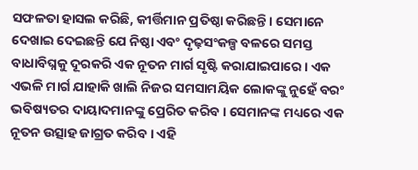ସଫଳତା ହାସଲ କରିଛି, କୀର୍ତ୍ତିମାନ ପ୍ରତିଷ୍ଠା କରିଛନ୍ତି । ସେମାନେ ଦେଖାଇ ଦେଇଛନ୍ତି ଯେ ନିଷ୍ଠା ଏବଂ ଦୃଢ଼ସଂକଳ୍ପ ବଳରେ ସମସ୍ତ ବାଧାବିଘ୍ନକୁ ଦୂରକରି ଏକ ନୂତନ ମାର୍ଗ ସୃଷ୍ଟି କରାଯାଇପାରେ । ଏକ ଏଭଳି ମାର୍ଗ ଯାହାକି ଖାଲି ନିଜର ସମସାମୟିକ ଲୋକଙ୍କୁ ନୁହେଁ ବରଂ ଭବିଷ୍ୟତର ଦାୟାଦମାନଙ୍କୁ ପ୍ରେରିତ କରିବ । ସେମାନଙ୍କ ମଧ୍ୟରେ ଏକ ନୂତନ ଉତ୍ସାହ ଜାଗ୍ରତ କରିବ । ଏହି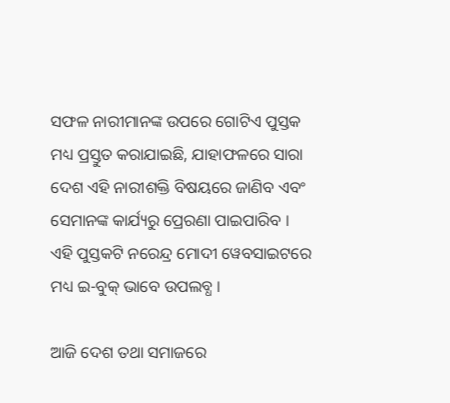ସଫଳ ନାରୀମାନଙ୍କ ଉପରେ ଗୋଟିଏ ପୁସ୍ତକ ମଧ୍ୟ ପ୍ରସ୍ତୁତ କରାଯାଇଛି, ଯାହାଫଳରେ ସାରା ଦେଶ ଏହି ନାରୀଶକ୍ତି ବିଷୟରେ ଜାଣିବ ଏବଂ ସେମାନଙ୍କ କାର୍ଯ୍ୟରୁ ପ୍ରେରଣା ପାଇପାରିବ । ଏହି ପୁସ୍ତକଟି ନରେନ୍ଦ୍ର ମୋଦୀ ୱେବସାଇଟରେ ମଧ୍ୟ ଇ-ବୁକ୍ ଭାବେ ଉପଲବ୍ଧ ।

ଆଜି ଦେଶ ତଥା ସମାଜରେ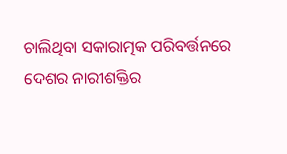ଚାଲିଥିବା ସକାରାତ୍ମକ ପରିବର୍ତ୍ତନରେ ଦେଶର ନାରୀଶକ୍ତିର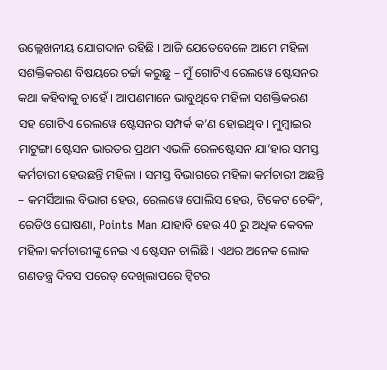ଉଲ୍ଲେଖନୀୟ ଯୋଗଦାନ ରହିଛି । ଆଜି ଯେତେବେଳେ ଆମେ ମହିଳା ସଶକ୍ତିକରଣ ବିଷୟରେ ଚର୍ଚ୍ଚା କରୁଛୁ – ମୁଁ ଗୋଟିଏ ରେଲୱେ ଷ୍ଟେସନର କଥା କହିବାକୁ ଚାହେଁ । ଆପଣମାନେ ଭାବୁଥିବେ ମହିଳା ସଶକ୍ତିକରଣ ସହ ଗୋଟିଏ ରେଲୱେ ଷ୍ଟେସନର ସମ୍ପର୍କ କ’ଣ ହୋଇଥିବ । ମୁମ୍ବାଇର ମାଟୁଙ୍ଗା ଷ୍ଟେସନ ଭାରତର ପ୍ରଥମ ଏଭଳି ରେଳଷ୍ଟେସନ ଯା’ହାର ସମସ୍ତ କର୍ମଚାରୀ ହେଉଛନ୍ତି ମହିଳା । ସମସ୍ତ ବିଭାଗରେ ମହିଳା କର୍ମଚାରୀ ଅଛନ୍ତି – କମର୍ସିଆଲ ବିଭାଗ ହେଉ, ରେଲୱେ ପୋଲିସ ହେଉ, ଟିକେଟ ଚେକିଂ, ରେଡିଓ ଘୋଷଣା, Points Man ଯାହାବି ହେଉ 40 ରୁ ଅଧିକ କେବଳ ମହିଳା କର୍ମଚାରୀଙ୍କୁ ନେଇ ଏ ଷ୍ଟେସନ ଚାଲିଛି । ଏଥର ଅନେକ ଲୋକ ଗଣତନ୍ତ୍ର ଦିବସ ପରେଡ୍ ଦେଖିଲାପରେ ଟ୍ଵିଟର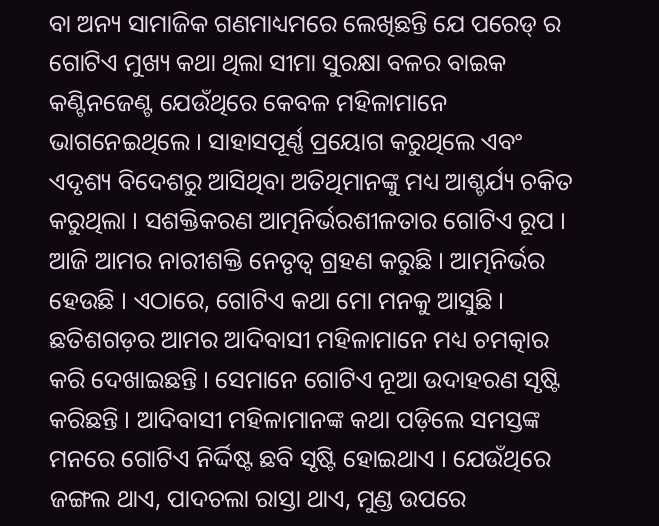ବା ଅନ୍ୟ ସାମାଜିକ ଗଣମାଧ୍ୟମରେ ଲେଖିଛନ୍ତି ଯେ ପରେଡ୍ ର ଗୋଟିଏ ମୁଖ୍ୟ କଥା ଥିଲା ସୀମା ସୁରକ୍ଷା ବଳର ବାଇକ କଣ୍ଟିନଜେଣ୍ଟ ଯେଉଁଥିରେ କେବଳ ମହିଳାମାନେ ଭାଗନେଇଥିଲେ । ସାହାସପୂର୍ଣ୍ଣ ପ୍ରୟୋଗ କରୁଥିଲେ ଏବଂ ଏଦୃଶ୍ୟ ବିଦେଶରୁ ଆସିଥିବା ଅତିଥିମାନଙ୍କୁ ମଧ୍ୟ ଆଶ୍ଚର୍ଯ୍ୟ ଚକିତ କରୁଥିଲା । ସଶକ୍ତିକରଣ ଆତ୍ମନିର୍ଭରଶୀଳତାର ଗୋଟିଏ ରୂପ । ଆଜି ଆମର ନାରୀଶକ୍ତି ନେତୃତ୍ୱ ଗ୍ରହଣ କରୁଛି । ଆତ୍ମନିର୍ଭର ହେଉଛି । ଏଠାରେ, ଗୋଟିଏ କଥା ମୋ ମନକୁ ଆସୁଛି । ଛତିଶଗଡ଼ର ଆମର ଆଦିବାସୀ ମହିଳାମାନେ ମଧ୍ୟ ଚମତ୍କାର କରି ଦେଖାଇଛନ୍ତି । ସେମାନେ ଗୋଟିଏ ନୂଆ ଉଦାହରଣ ସୃଷ୍ଟି କରିଛନ୍ତି । ଆଦିବାସୀ ମହିଳାମାନଙ୍କ କଥା ପଡ଼ିଲେ ସମସ୍ତଙ୍କ ମନରେ ଗୋଟିଏ ନିର୍ଦ୍ଦିଷ୍ଟ ଛବି ସୃଷ୍ଟି ହୋଇଥାଏ । ଯେଉଁଥିରେ ଜଙ୍ଗଲ ଥାଏ, ପାଦଚଲା ରାସ୍ତା ଥାଏ, ମୁଣ୍ଡ ଉପରେ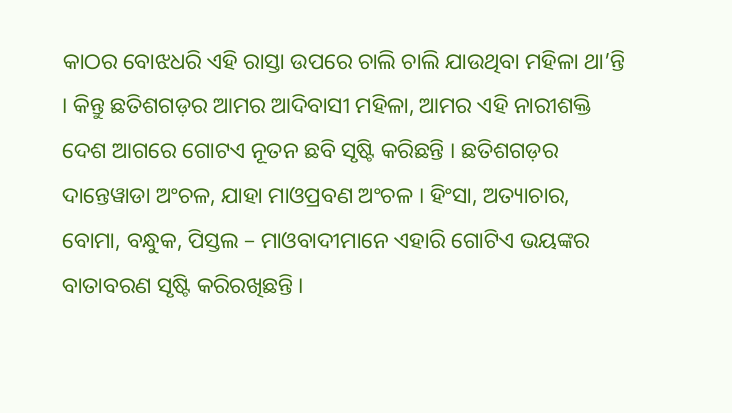କାଠର ବୋଝଧରି ଏହି ରାସ୍ତା ଉପରେ ଚାଲି ଚାଲି ଯାଉଥିବା ମହିଳା ଥା’ନ୍ତି । କିନ୍ତୁ ଛତିଶଗଡ଼ର ଆମର ଆଦିବାସୀ ମହିଳା, ଆମର ଏହି ନାରୀଶକ୍ତି ଦେଶ ଆଗରେ ଗୋଟଏ ନୂତନ ଛବି ସୃଷ୍ଟି କରିଛନ୍ତି । ଛତିଶଗଡ଼ର ଦାନ୍ତେୱାଡା ଅଂଚଳ, ଯାହା ମାଓପ୍ରବଣ ଅଂଚଳ । ହିଂସା, ଅତ୍ୟାଚାର, ବୋମା, ବନ୍ଧୁକ, ପିସ୍ତଲ – ମାଓବାଦୀମାନେ ଏହାରି ଗୋଟିଏ ଭୟଙ୍କର ବାତାବରଣ ସୃଷ୍ଟି କରିରଖିଛନ୍ତି ।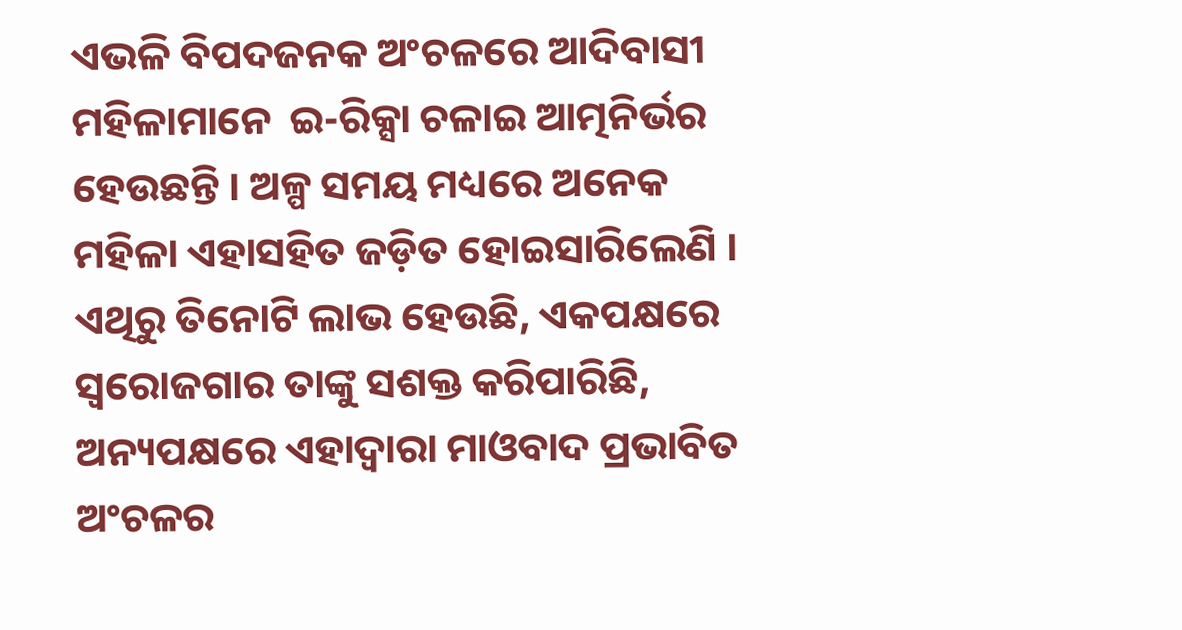ଏଭଳି ବିପଦଜନକ ଅଂଚଳରେ ଆଦିବାସୀ ମହିଳାମାନେ  ଇ-ରିକ୍ସା ଚଳାଇ ଆତ୍ମନିର୍ଭର ହେଉଛନ୍ତି । ଅଳ୍ପ ସମୟ ମଧ୍ୟରେ ଅନେକ ମହିଳା ଏହାସହିତ ଜଡ଼ିତ ହୋଇସାରିଲେଣି । ଏଥିରୁ ତିନୋଟି ଲାଭ ହେଉଛି, ଏକପକ୍ଷରେ ସ୍ୱରୋଜଗାର ତାଙ୍କୁ ସଶକ୍ତ କରିପାରିଛି, ଅନ୍ୟପକ୍ଷରେ ଏହାଦ୍ୱାରା ମାଓବାଦ ପ୍ରଭାବିତ ଅଂଚଳର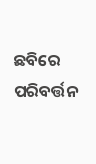ଛବିରେ ପରିବର୍ତ୍ତନ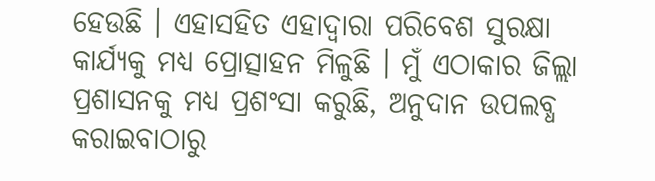ହେଉଛି । ଏହାସହିତ ଏହାଦ୍ୱାରା ପରିବେଶ ସୁରକ୍ଷା କାର୍ଯ୍ୟକୁ ମଧ୍ୟ ପ୍ରୋତ୍ସାହନ ମିଳୁଛି । ମୁଁ ଏଠାକାର ଜିଲ୍ଲା ପ୍ରଶାସନକୁ ମଧ୍ୟ ପ୍ରଶଂସା କରୁଛି, ଅନୁଦାନ ଉପଲବ୍ଧ କରାଇବାଠାରୁ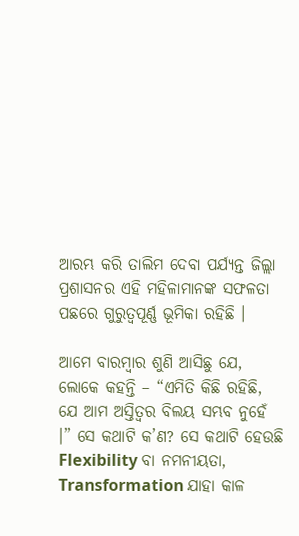ଆରମ୍ଭ କରି ତାଲିମ ଦେବା ପର୍ଯ୍ୟନ୍ତ ଜିଲ୍ଲା ପ୍ରଶାସନର ଏହି ମହିଳାମାନଙ୍କ ସଫଳତା ପଛରେ ଗୁରୁତ୍ୱପୂର୍ଣ୍ଣ ଭୂମିକା ରହିଛି ।

ଆମେ ବାରମ୍ବାର ଶୁଣି ଆସିଛୁ ଯେ, ଲୋକେ କହନ୍ତି – “ଏମିତି କିଛି ରହିଛି, ଯେ ଆମ ଅସ୍ତିତ୍ୱର ବିଲୟ ସମ୍ଭବ ନୁହେଁ ।” ସେ କଥାଟି କ’ଣ? ସେ କଥାଟି ହେଉଛି Flexibility ବା ନମନୀୟତା, Transformation ଯାହା କାଳ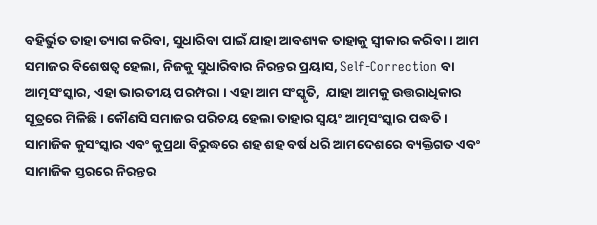ବହିର୍ଭୁତ ତାହା ତ୍ୟାଗ କରିବା, ସୁଧାରିବା ପାଇଁ ଯାହା ଆବଶ୍ୟକ ତାହାକୁ ସ୍ୱୀକାର କରିବା । ଆମ ସମାଜର ବିଶେଷତ୍ୱ ହେଲା, ନିଜକୁ ସୁଧାରିବାର ନିରନ୍ତର ପ୍ରୟାସ, Self-Correction ବା ଆତ୍ମସଂସ୍କାର, ଏହା ଭାରତୀୟ ପରମ୍ପରା । ଏହା ଆମ ସଂସ୍କୃତି,  ଯାହା ଆମକୁ ଉତ୍ତରାଧିକାର ସୂତ୍ରରେ ମିଳିଛି । କୌଣସି ସମାଜର ପରିଚୟ ହେଲା ତାହାର ସ୍ଵୟଂ ଆତ୍ମସଂସ୍କାର ପଦ୍ଧତି । ସାମାଜିକ କୁସଂସ୍କାର ଏବଂ କୁପ୍ରଥା ବିରୁଦ୍ଧରେ ଶହ ଶହ ବର୍ଷ ଧରି ଆମଦେଶରେ ବ୍ୟକ୍ତିଗତ ଏବଂ ସାମାଜିକ ସ୍ତରରେ ନିରନ୍ତର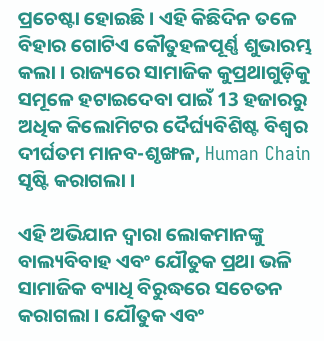ପ୍ରଚେଷ୍ଟା ହୋଇଛି । ଏହି କିଛିଦିନ ତଳେ ବିହାର ଗୋଟିଏ କୌତୁହଳପୂର୍ଣ୍ଣ ଶୁଭାରମ୍ଭ କଲା । ରାଜ୍ୟରେ ସାମାଜିକ କୁପ୍ରଥାଗୁଡ଼ିକୁ ସମୂଳେ ହଟାଇଦେବା ପାଇଁ 13 ହଜାରରୁ ଅଧିକ କିଲୋମିଟର ଦୈର୍ଘ୍ୟବିଶିଷ୍ଟ ବିଶ୍ୱର ଦୀର୍ଘତମ ମାନବ-ଶୃଙ୍ଖଳ, Human Chain ସୃଷ୍ଟି କରାଗଲା ।

ଏହି ଅଭିଯାନ ଦ୍ୱାରା ଲୋକମାନଙ୍କୁ ବାଲ୍ୟବିବାହ ଏବଂ ଯୌତୁକ ପ୍ରଥା ଭଳି ସାମାଜିକ ବ୍ୟାଧି ବିରୁଦ୍ଧରେ ସଚେତନ କରାଗଲା । ଯୌତୁକ ଏବଂ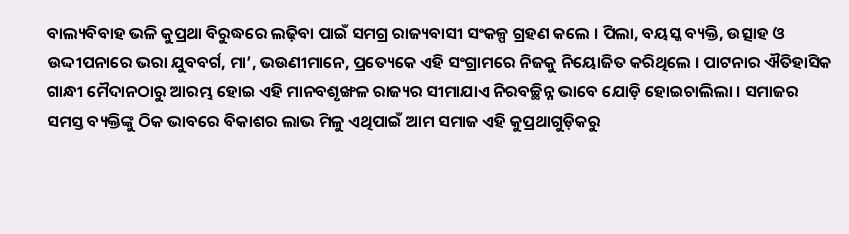ବାଲ୍ୟବିବାହ ଭଳି କୁପ୍ରଥା ବିରୁଦ୍ଧରେ ଲଢ଼ିବା ପାଇଁ ସମଗ୍ର ରାଜ୍ୟବାସୀ ସଂକଳ୍ପ ଗ୍ରହଣ କଲେ । ପିଲା, ବୟସ୍କ ବ୍ୟକ୍ତି, ଉତ୍ସାହ ଓ ଉଦ୍ଦୀପନାରେ ଭରା ଯୁବବର୍ଗ, ମା’, ଭଉଣୀମାନେ, ପ୍ରତ୍ୟେକେ ଏହି ସଂଗ୍ରାମରେ ନିଜକୁ ନିୟୋଜିତ କରିଥିଲେ । ପାଟନାର ଐତିହାସିକ ଗାନ୍ଧୀ ମୈଦାନଠାରୁ ଆରମ୍ଭ ହୋଇ ଏହି ମାନବଶୃଙ୍ଖଳ ରାଜ୍ୟର ସୀମାଯାଏ ନିରବଚ୍ଛିନ୍ନ ଭାବେ ଯୋଡ଼ି ହୋଇଚାଲିଲା । ସମାଜର ସମସ୍ତ ବ୍ୟକ୍ତିଙ୍କୁ ଠିକ ଭାବରେ ବିକାଶର ଲାଭ ମିଳୁ ଏଥିପାଇଁ ଆମ ସମାଜ ଏହି କୁପ୍ରଥାଗୁଡ଼ିକରୁ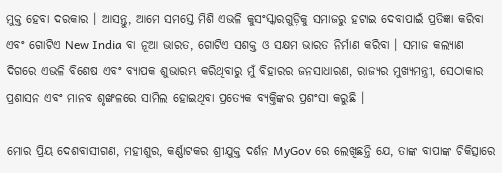ମୁକ୍ତ ହେବା ଦରକାର । ଆସନ୍ତୁ, ଆମେ ସମସ୍ତେ ମିଶି ଏଭଳି କୁସଂସ୍କାରଗୁଡ଼ିକୁ ସମାଜରୁ ହଟାଇ ଦେବାପାଇଁ ପ୍ରତିଜ୍ଞା କରିବା ଏବଂ ଗୋଟିଏ New India ବା ନୂଆ ଭାରତ, ଗୋଟିଏ ସଶକ୍ତ ଓ ସକ୍ଷମ ଭାରତ ନିର୍ମାଣ କରିବା । ସମାଜ କଲ୍ୟାଣ ଦିଗରେ ଏଭଳି ବିଶେଷ ଏବଂ ବ୍ୟାପକ ଶୁଭାରମ୍ଭ କରିଥିବାରୁ ମୁଁ ବିହାରର ଜନସାଧାରଣ, ରାଜ୍ୟର ମୁଖ୍ୟମନ୍ତ୍ରୀ, ସେଠାକାର ପ୍ରଶାସନ ଏବଂ ମାନବ ଶୃଙ୍ଖଳରେ ସାମିଲ ହୋଇଥିବା ପ୍ରତ୍ୟେକ ବ୍ୟକ୍ତିଙ୍କର ପ୍ରଶଂସା କରୁଛି ।

ମୋର ପ୍ରିୟ ଦେଶବାସୀଗଣ, ମହୀଶୁର, କର୍ଣ୍ଣାଟକର ଶ୍ରୀଯୁକ୍ତ ଦର୍ଶନ MyGov ରେ ଲେଖିଛନ୍ତି ଯେ, ତାଙ୍କ ବାପାଙ୍କ ଚିକିତ୍ସାରେ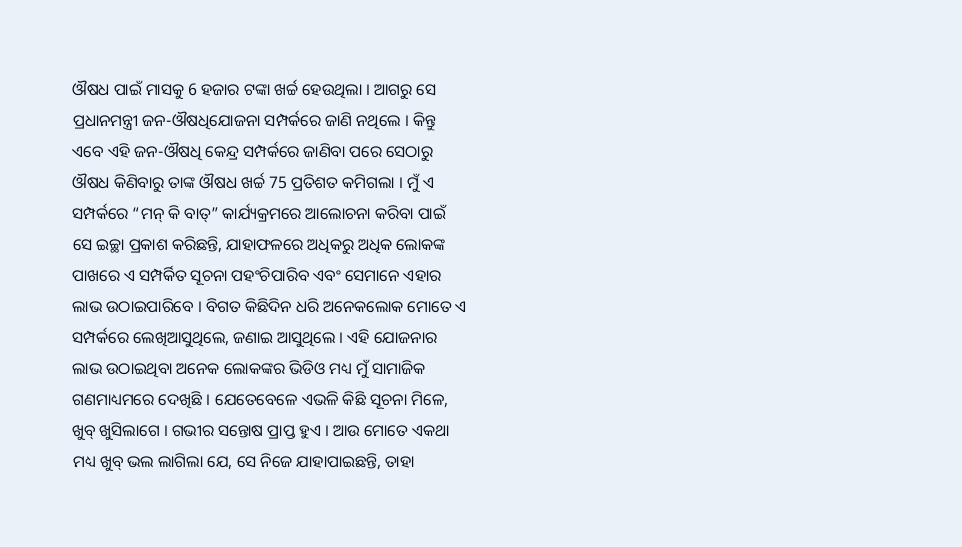ଔଷଧ ପାଇଁ ମାସକୁ 6 ହଜାର ଟଙ୍କା ଖର୍ଚ୍ଚ ହେଉଥିଲା । ଆଗରୁ ସେ ପ୍ରଧାନମନ୍ତ୍ରୀ ଜନ-ଔଷଧିଯୋଜନା ସମ୍ପର୍କରେ ଜାଣି ନଥିଲେ । କିନ୍ତୁ ଏବେ ଏହି ଜନ-ଔଷଧି କେନ୍ଦ୍ର ସମ୍ପର୍କରେ ଜାଣିବା ପରେ ସେଠାରୁ ଔଷଧ କିଣିବାରୁ ତାଙ୍କ ଔଷଧ ଖର୍ଚ୍ଚ 75 ପ୍ରତିଶତ କମିଗଲା । ମୁଁ ଏ ସମ୍ପର୍କରେ “ମନ୍ କି ବାତ୍” କାର୍ଯ୍ୟକ୍ରମରେ ଆଲୋଚନା କରିବା ପାଇଁ ସେ ଇଚ୍ଛା ପ୍ରକାଶ କରିଛନ୍ତି, ଯାହାଫଳରେ ଅଧିକରୁ ଅଧିକ ଲୋକଙ୍କ ପାଖରେ ଏ ସମ୍ପର୍କିତ ସୂଚନା ପହଂଚିପାରିବ ଏବଂ ସେମାନେ ଏହାର ଲାଭ ଉଠାଇପାରିବେ । ବିଗତ କିଛିଦିନ ଧରି ଅନେକଲୋକ ମୋତେ ଏ ସମ୍ପର୍କରେ ଲେଖିଆସୁଥିଲେ, ଜଣାଇ ଆସୁଥିଲେ । ଏହି ଯୋଜନାର ଲାଭ ଉଠାଇଥିବା ଅନେକ ଲୋକଙ୍କର ଭିଡିଓ ମଧ୍ୟ ମୁଁ ସାମାଜିକ ଗଣମାଧ୍ୟମରେ ଦେଖିଛି । ଯେତେବେଳେ ଏଭଳି କିଛି ସୂଚନା ମିଳେ, ଖୁବ୍ ଖୁସିଲାଗେ । ଗଭୀର ସନ୍ତୋଷ ପ୍ରାପ୍ତ ହୁଏ । ଆଉ ମୋତେ ଏକଥା ମଧ୍ୟ ଖୁବ୍ ଭଲ ଲାଗିଲା ଯେ, ସେ ନିଜେ ଯାହାପାଇଛନ୍ତି, ତାହା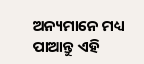ଅନ୍ୟମାନେ ମଧ୍ୟ ପାଆନ୍ତୁ ଏହି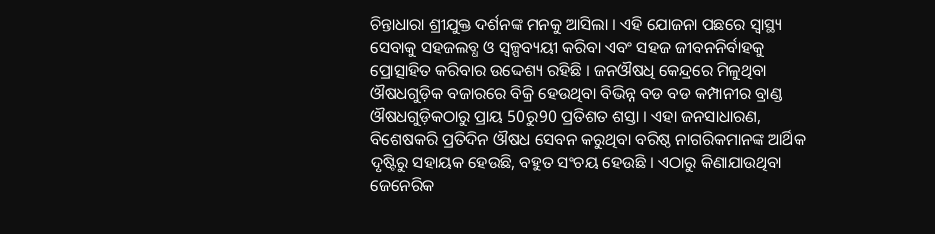ଚିନ୍ତାଧାରା ଶ୍ରୀଯୁକ୍ତ ଦର୍ଶନଙ୍କ ମନକୁ ଆସିଲା । ଏହି ଯୋଜନା ପଛରେ ସ୍ୱାସ୍ଥ୍ୟ ସେବାକୁ ସହଜଲବ୍ଧ ଓ ସ୍ୱଳ୍ପବ୍ୟୟୀ କରିବା ଏବଂ ସହଜ ଜୀବନନିର୍ବାହକୁ ପ୍ରୋତ୍ସାହିତ କରିବାର ଉଦ୍ଦେଶ୍ୟ ରହିଛି । ଜନଔଷଧି କେନ୍ଦ୍ରରେ ମିଳୁଥିବା ଔଷଧଗୁଡ଼ିକ ବଜାରରେ ବିକ୍ରି ହେଉଥିବା ବିଭିନ୍ନ ବଡ ବଡ କମ୍ପାନୀର ବ୍ରାଣ୍ଡ ଔଷଧଗୁଡ଼ିକଠାରୁ ପ୍ରାୟ 50ରୁ90 ପ୍ରତିଶତ ଶସ୍ତା । ଏହା ଜନସାଧାରଣ, ବିଶେଷକରି ପ୍ରତିଦିନ ଔଷଧ ସେବନ କରୁଥିବା ବରିଷ୍ଠ ନାଗରିକମାନଙ୍କ ଆର୍ଥିକ ଦୃଷ୍ଟିରୁ ସହାୟକ ହେଉଛି, ବହୁତ ସଂଚୟ ହେଉଛି । ଏଠାରୁ କିଣାଯାଉଥିବା ଜେନେରିକ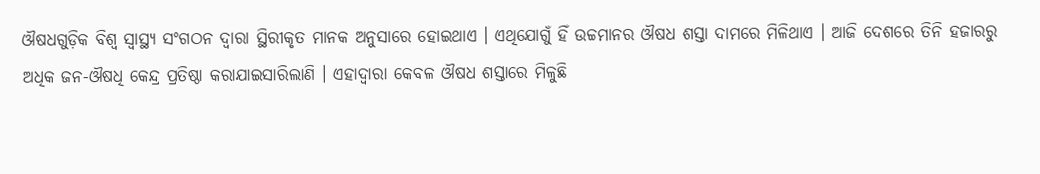ଔଷଧଗୁଡ଼ିକ ବିଶ୍ଵ ସ୍ୱାସ୍ଥ୍ୟ ସଂଗଠନ ଦ୍ୱାରା ସ୍ଥିରୀକୃତ ମାନକ ଅନୁସାରେ ହୋଇଥାଏ । ଏଥିଯୋଗୁଁ ହିଁ ଉଚ୍ଚମାନର ଔଷଧ ଶସ୍ତା ଦାମରେ ମିଳିଥାଏ । ଆଜି ଦେଶରେ ତିନି ହଜାରରୁ ଅଧିକ ଜନ-ଔଷଧି କେନ୍ଦ୍ର ପ୍ରତିଷ୍ଠା କରାଯାଇସାରିଲାଣି । ଏହାଦ୍ୱାରା କେବଳ ଔଷଧ ଶସ୍ତାରେ ମିଳୁଛି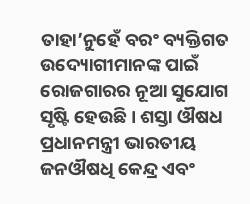ତାହା’ନୁହେଁ ବରଂ ବ୍ୟକ୍ତିଗତ ଉଦ୍ୟୋଗୀମାନଙ୍କ ପାଇଁ ରୋଜଗାରର ନୂଆ ସୁଯୋଗ ସୃଷ୍ଟି ହେଉଛି । ଶସ୍ତା ଔଷଧ ପ୍ରଧାନମନ୍ତ୍ରୀ ଭାରତୀୟ ଜନଔଷଧି କେନ୍ଦ୍ର ଏବଂ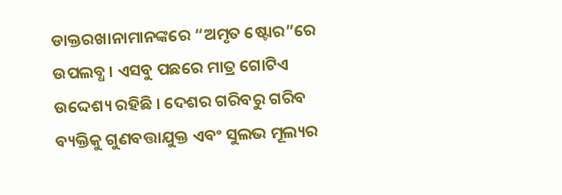ଡାକ୍ତରଖାନାମାନଙ୍କରେ “ଅମୃତ ଷ୍ଟୋର”ରେ ଉପଲବ୍ଧ । ଏସବୁ ପଛରେ ମାତ୍ର ଗୋଟିଏ ଉଦ୍ଦେଶ୍ୟ ରହିଛି । ଦେଶର ଗରିବରୁ ଗରିବ ବ୍ୟକ୍ତିକୁ ଗୁଣବତ୍ତାଯୁକ୍ତ ଏବଂ ସୁଲଭ ମୂଲ୍ୟର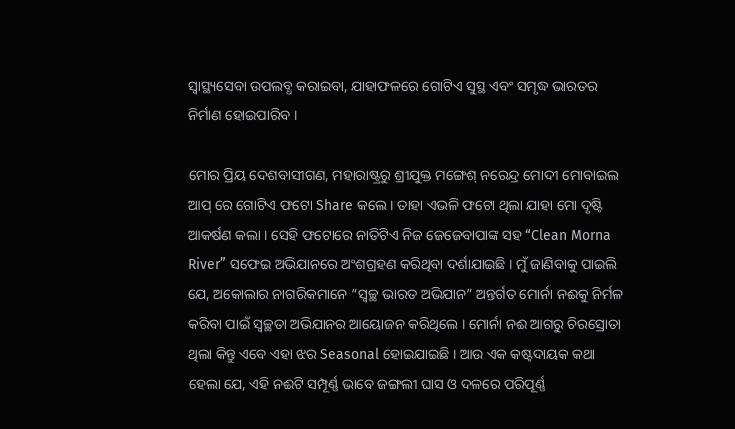ସ୍ୱାସ୍ଥ୍ୟସେବା ଉପଲବ୍ଧ କରାଇବା, ଯାହାଫଳରେ ଗୋଟିଏ ସୁସ୍ଥ ଏବଂ ସମୃଦ୍ଧ ଭାରତର ନିର୍ମାଣ ହୋଇପାରିବ ।

ମୋର ପ୍ରିୟ ଦେଶବାସୀଗଣ, ମହାରାଷ୍ଟ୍ରରୁ ଶ୍ରୀଯୁକ୍ତ ମଙ୍ଗେଶ୍ ନରେନ୍ଦ୍ର ମୋଦୀ ମୋବାଇଲ ଆପ୍ ରେ ଗୋଟିଏ ଫଟୋ Share କଲେ । ତାହା ଏଭଳି ଫଟୋ ଥିଲା ଯାହା ମୋ ଦୃଷ୍ଟି ଆକର୍ଷଣ କଲା । ସେହି ଫଟୋରେ ନାତିଟିଏ ନିଜ ଜେଜେବାପାଙ୍କ ସହ “Clean Morna River” ସଫେଇ ଅଭିଯାନରେ ଅଂଶଗ୍ରହଣ କରିଥିବା ଦର୍ଶାଯାଇଛି । ମୁଁ ଜାଣିବାକୁ ପାଇଲି ଯେ, ଅକୋଲାର ନାଗରିକମାନେ “ସ୍ୱଚ୍ଛ ଭାରତ ଅଭିଯାନ” ଅନ୍ତର୍ଗତ ମୋର୍ନା ନଈକୁ ନିର୍ମଳ କରିବା ପାଇଁ ସ୍ୱଚ୍ଛତା ଅଭିଯାନର ଆୟୋଜନ କରିଥିଲେ । ମୋର୍ନା ନଈ ଆଗରୁ ଚିରସ୍ରୋତା ଥିଲା କିନ୍ତୁ ଏବେ ଏହା ଝର Seasonal ହୋଇଯାଇଛି । ଆଉ ଏକ କଷ୍ଟଦାୟକ କଥା ହେଲା ଯେ, ଏହି ନଈଟି ସମ୍ପୂର୍ଣ୍ଣ ଭାବେ ଜଙ୍ଗଲୀ ଘାସ ଓ ଦଳରେ ପରିପୂର୍ଣ୍ଣ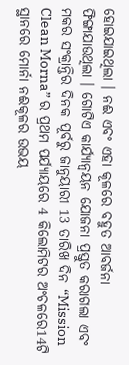ହୋଇଯାଇଥିଲା । ନଈ ଏବଂ ଏହା କୂଳରେ ବହୁତ ଆବର୍ଜନା ଫିଙ୍ଗାଯାଉଥିଲା । ଗୋଟିଏ କାର୍ଯ୍ୟାନ୍ଵୟନ ଯୋଜନା ପ୍ରସ୍ତୁତ କରାଗଲା ଏବଂ ମକର ସଂକ୍ରାନ୍ତିର ଦିନକ ପୂର୍ବରୁ ଜାନୁୟାରୀ 13 ତାରିଖ ଦିନ “Mission Clean Morna” ର ପ୍ରଥମ ପର୍ଯ୍ୟାୟରେ 4 କିଲୋମିଟର ଅଂଚଳରେ14ଟି ସ୍ଥାନରେ ମୋର୍ନା ନଈକୂଳର ଉଭୟ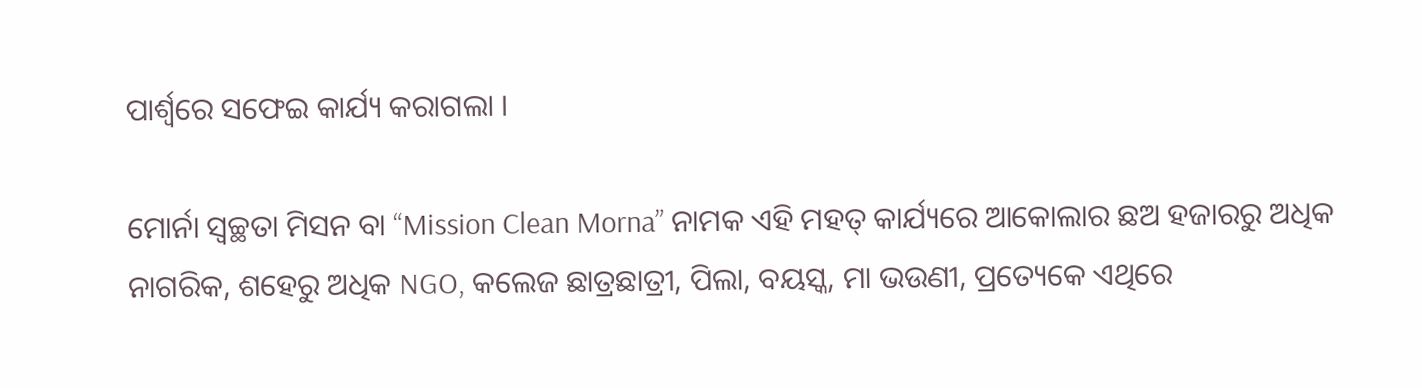ପାର୍ଶ୍ଵରେ ସଫେଇ କାର୍ଯ୍ୟ କରାଗଲା ।

ମୋର୍ନା ସ୍ଵଚ୍ଛତା ମିସନ ବା “Mission Clean Morna” ନାମକ ଏହି ମହତ୍ କାର୍ଯ୍ୟରେ ଆକୋଲାର ଛଅ ହଜାରରୁ ଅଧିକ ନାଗରିକ, ଶହେରୁ ଅଧିକ NGO, କଲେଜ ଛାତ୍ରଛାତ୍ରୀ, ପିଲା, ବୟସ୍କ, ମା ଭଉଣୀ, ପ୍ରତ୍ୟେକେ ଏଥିରେ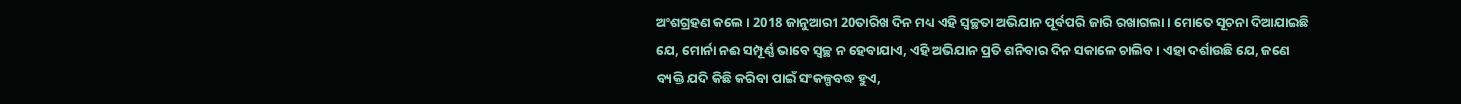ଅଂଶଗ୍ରହଣ କଲେ । 2018 ଜାନୁଆରୀ 20ତାରିଖ ଦିନ ମଧ୍ୟ ଏହି ସ୍ୱଚ୍ଛତା ଅଭିଯାନ ପୂର୍ବପରି ଜାରି ରଖାଗଲା । ମୋତେ ସୂଚନା ଦିଆଯାଇଛି ଯେ, ମୋର୍ନା ନଈ ସମ୍ପୂର୍ଣ୍ଣ ଭାବେ ସ୍ୱଚ୍ଛ ନ ହେବାଯାଏ, ଏହି ଅଭିଯାନ ପ୍ରତି ଶନିବାର ଦିନ ସକାଳେ ଚାଲିବ । ଏହା ଦର୍ଶାଉଛି ଯେ, ଜଣେ ବ୍ୟକ୍ତି ଯଦି କିଛି କରିବା ପାଇଁ ସଂକଳ୍ପବଦ୍ଧ ହୁଏ,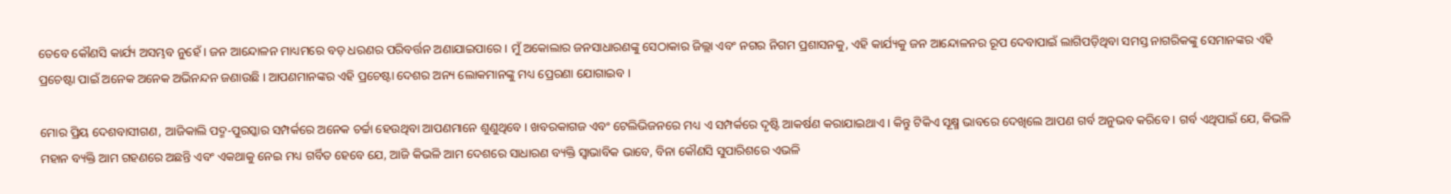ତେବେ କୌଣସି କାର୍ଯ୍ୟ ଅସମ୍ଭବ ନୁହେଁ । ଜନ ଆନ୍ଦୋଳନ ମାଧ୍ୟମରେ ବଡ଼ ଧରଣର ପରିବର୍ତ୍ତନ ଅଣାଯାଇପାରେ । ମୁଁ ଅକୋଲାର ଜନସାଧାରଣଙ୍କୁ ସେଠାକାର ଜିଲ୍ଲା ଏବଂ ନଗର ନିଗମ ପ୍ରଶାସନକୁ, ଏହି କାର୍ଯ୍ୟକୁ ଜନ ଆନ୍ଦୋଳନର ରୂପ ଦେବାପାଇଁ ଲାଗିପଡ଼ିଥିବା ସମସ୍ତ ନାଗରିକଙ୍କୁ ସେମାନଙ୍କର ଏହି ପ୍ରଚେଷ୍ଟା ପାଇଁ ଅନେକ ଅନେକ ଅଭିନନ୍ଦନ ଜଣାଉଛି । ଆପଣମାନଙ୍କର ଏହି ପ୍ରଚେଷ୍ଟା ଦେଶର ଅନ୍ୟ ଲୋକମାନଙ୍କୁ ମଧ୍ୟ ପ୍ରେରଣା ଯୋଗାଇବ ।

ମୋର ପ୍ରିୟ ଦେଶବାସୀଗଣ, ଆଜିକାଲି ପଦ୍ମ-ପୁରସ୍କାର ସମ୍ପର୍କରେ ଅନେକ ଚର୍ଚ୍ଚା ହେଉଥିବା ଆପଣମାନେ ଶୁଣୁଥିବେ । ଖବରକାଗଜ ଏବଂ ଟେଲିଭିଜନରେ ମଧ୍ୟ ଏ ସମ୍ପର୍କରେ ଦୃଷ୍ଟି ଆକର୍ଷଣ କରାଯାଇଥାଏ । କିନ୍ତୁ ଟିକିଏ ସୂକ୍ଷ୍ମ ଭାବରେ ଦେଖିଲେ ଆପଣ ଗର୍ବ ଅନୁଭବ କରିବେ । ଗର୍ବ ଏଥିପାଇଁ ଯେ, କିଭଳି ମହାନ ବ୍ୟକ୍ତି ଆମ ଗହଣରେ ଅଛନ୍ତି ଏବଂ ଏକଥାକୁ ନେଇ ମଧ୍ୟ ଗର୍ବିତ ହେବେ ଯେ, ଆଜି କିଭଳି ଆମ ଦେଶରେ ସାଧାରଣ ବ୍ୟକ୍ତି ସ୍ୱାଭାବିକ ଭାବେ, ବିନା କୌଣସି ସୁପାରିଶରେ ଏଭଳି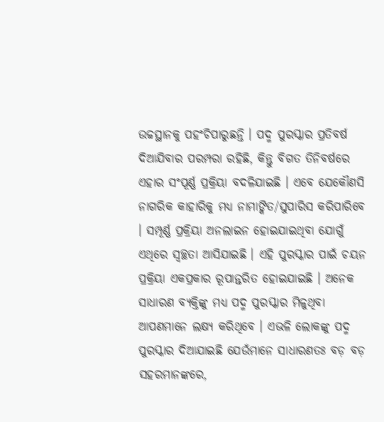ଉଚ୍ଚସ୍ଥାନକୁ ପହଂଚିପାରୁଛନ୍ତି । ପଦ୍ମ ପୁରସ୍କାର ପ୍ରତିବର୍ଷ ଦିଆଯିବାର ପରମ୍ପରା ରହିଛି, କିନ୍ତୁ ବିଗତ ତିନିବର୍ଷରେ ଏହାର ସଂପୂର୍ଣ୍ଣ ପ୍ରକ୍ରିୟା ବଦଳିଯାଇଛି । ଏବେ ଯେକୌଣସି ନାଗରିକ କାହାରିକୁ ମଧ୍ୟ ନାମାଙ୍କିତ/ସୁପାରିସ କରିପାରିବେ । ସମ୍ପୂର୍ଣ୍ଣ ପ୍ରକ୍ରିୟା ଅନଲାଇନ ହୋଇଯାଇଥିବା ଯୋଗୁଁ ଏଥିରେ ସ୍ୱଚ୍ଛତା ଆସିଯାଇଛି । ଏହି ପୁରସ୍କାର ପାଇଁ ଚୟନ ପ୍ରକ୍ରିୟା ଏକପ୍ରକାର ରୂପାନ୍ତରିତ ହୋଇଯାଇଛି । ଅନେକ ସାଧାରଣ ବ୍ୟକ୍ତିଙ୍କୁ ମଧ୍ୟ ପଦ୍ମ ପୁରସ୍କାର ମିଳୁଥିବା ଆପଣମାନେ ଲକ୍ଷ୍ୟ କରିଥିବେ । ଏଭଳି ଲୋକଙ୍କୁ ପଦ୍ମ ପୁରସ୍କାର ଦିଆଯାଇଛି ଯେଉଁମାନେ ସାଧାରଣତଃ ବଡ଼ ବଡ଼ ସହରମାନଙ୍କରେ,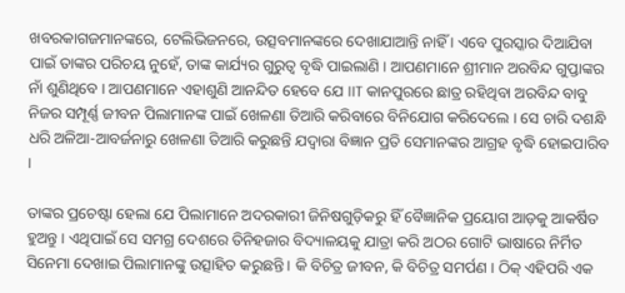ଖବରକାଗଜମାନଙ୍କରେ, ଟେଲିଭିଜନରେ, ଉତ୍ସବମାନଙ୍କରେ ଦେଖାଯାଆନ୍ତି ନାହିଁ । ଏବେ ପୁରସ୍କାର ଦିଆଯିବା ପାଇଁ ତାଙ୍କର ପରିଚୟ ନୁହେଁ, ତାଙ୍କ କାର୍ଯ୍ୟର ଗୁରୁତ୍ୱ ବୃଦ୍ଧି ପାଇଲାଣି । ଆପଣମାନେ ଶ୍ରୀମାନ ଅରବିନ୍ଦ ଗୁପ୍ତାଙ୍କର ନାଁ ଶୁଣିଥିବେ । ଆପଣମାନେ ଏହାଶୁଣି ଆନନ୍ଦିତ ହେବେ ଯେ IIT କାନପୁରରେ ଛାତ୍ର ରହିଥିବା ଅରବିନ୍ଦ ବାବୁ ନିଜର ସମ୍ପୂର୍ଣ୍ଣ ଜୀବନ ପିଲାମାନଙ୍କ ପାଇଁ ଖେଳଣା ତିଆରି କରିବାରେ ବିନିଯୋଗ କରିଦେଲେ । ସେ ଚାରି ଦଶନ୍ଧି ଧରି ଅଳିଆ-ଆବର୍ଜନାରୁ ଖେଳଣା ତିଆରି କରୁଛନ୍ତି ଯଦ୍ୱାରା ବିଜ୍ଞାନ ପ୍ରତି ସେମାନଙ୍କର ଆଗ୍ରହ ବୃଦ୍ଧି ହୋଇପାରିବ ।

ତାଙ୍କର ପ୍ରଚେଷ୍ଟା ହେଲା ଯେ ପିଲାମାନେ ଅଦରକାରୀ ଜିନିଷଗୁଡ଼ିକରୁ ହିଁ ବୈଜ୍ଞାନିକ ପ୍ରୟୋଗ ଆଡ଼କୁ ଆକର୍ଷିତ ହୁଅନ୍ତୁ । ଏଥିପାଇଁ ସେ ସମଗ୍ର ଦେଶରେ ତିନିହଜାର ବିଦ୍ୟାଳୟକୁ ଯାତ୍ରା କରି ଅଠର ଗୋଟି ଭାଷାରେ ନିର୍ମିତ ସିନେମା ଦେଖାଇ ପିଲାମାନଙ୍କୁ ଉତ୍ସାହିତ କରୁଛନ୍ତି । କି ବିଚିତ୍ର ଜୀବନ, କି ବିଚିତ୍ର ସମର୍ପଣ । ଠିକ୍ ଏହିପରି ଏକ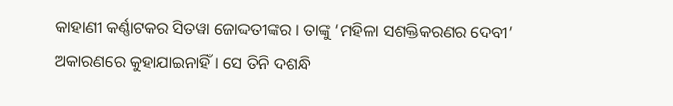କାହାଣୀ କର୍ଣ୍ଣାଟକର ସିତୱା ଜୋଦ୍ଦତୀଙ୍କର । ତାଙ୍କୁ ‘ମହିଳା ସଶକ୍ତିକରଣର ଦେବୀ’ ଅକାରଣରେ କୁହାଯାଇନାହିଁ । ସେ ତିନି ଦଶନ୍ଧି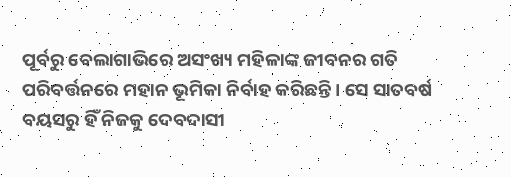ପୂର୍ବରୁ ବେଲାଗାଭିରେ ଅସଂଖ୍ୟ ମହିଳାଙ୍କ ଜୀବନର ଗତି ପରିବର୍ତ୍ତନରେ ମହାନ ଭୂମିକା ନିର୍ବାହ କରିଛନ୍ତି । ସେ ସାତବର୍ଷ ବୟସରୁ ହିଁ ନିଜକୁ ଦେବଦାସୀ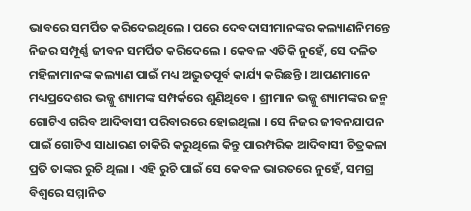ଭାବରେ ସମର୍ପିତ କରିଦେଇଥିଲେ । ପରେ ଦେବଦାସୀମାନଙ୍କର କଲ୍ୟାଣନିମନ୍ତେ ନିଜର ସମ୍ପୂର୍ଣ୍ଣ ଜୀବନ ସମର୍ପିତ କରିଦେଲେ । କେବଳ ଏତିକି ନୁହେଁ, ସେ ଦଳିତ ମହିଳାମାନଙ୍କ କଲ୍ୟାଣ ପାଇଁ ମଧ୍ୟ ଅଦ୍ଭୁତପୂର୍ବ କାର୍ଯ୍ୟ କରିଛନ୍ତି । ଆପଣମାନେ ମଧ୍ୟପ୍ରଦେଶର ଭଜ୍ଜୁ ଶ୍ୟାମଙ୍କ ସମ୍ପର୍କରେ ଶୁଣିଥିବେ । ଶ୍ରୀମାନ ଭଜ୍ଜୁ ଶ୍ୟାମଙ୍କର ଜନ୍ମ ଗୋଟିଏ ଗରିବ ଆଦିବାସୀ ପରିବାରରେ ହୋଇଥିଲା । ସେ ନିଜର ଜୀବନଯାପନ ପାଇଁ ଗୋଟିଏ ସାଧାରଣ ଚାକିରି କରୁଥିଲେ କିନ୍ତୁ ପାରମ୍ପରିକ ଆଦିବାସୀ ଚିତ୍ରକଳା ପ୍ରତି ତାଙ୍କର ରୁଚି ଥିଲା । ଏହି ରୁଚି ପାଇଁ ସେ କେବଳ ଭାରତରେ ନୁହେଁ, ସମଗ୍ର ବିଶ୍ୱରେ ସମ୍ମାନିତ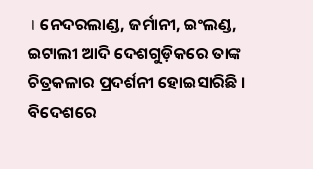। ନେଦରଲାଣ୍ଡ, ଜର୍ମାନୀ, ଇଂଲଣ୍ଡ, ଇଟାଲୀ ଆଦି ଦେଶଗୁଡ଼ିକରେ ତାଙ୍କ ଚିତ୍ରକଳାର ପ୍ରଦର୍ଶନୀ ହୋଇସାରିଛି । ବିଦେଶରେ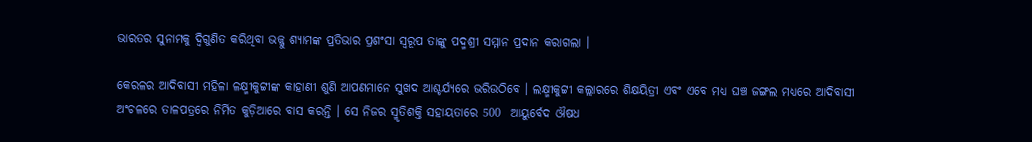ଭାରତର ସୁନାମକୁ ଦ୍ୱିଗୁଣିତ କରିଥିବା ଭଜ୍ଜୁ ଶ୍ୟାମଙ୍କ ପ୍ରତିଭାର ପ୍ରଶଂସା ସ୍ୱରୂପ ତାଙ୍କୁ ପଦ୍ମଶ୍ରୀ ସମ୍ମାନ ପ୍ରଦାନ କରାଗଲା ।

କେରଳର ଆଦିବାସୀ ମହିଳା ଳକ୍ଷ୍ମୀକୁଟ୍ଟୀଙ୍କ କାହାଣୀ ଶୁଣି ଆପଣମାନେ ସୁଖଦ ଆଶ୍ଚର୍ଯ୍ୟରେ ଭରିଉଠିବେ । ଲକ୍ଷ୍ମୀକୁଟ୍ଟୀ କଲ୍ଲାରରେ ଶିକ୍ଷୟିତ୍ରୀ ଏବଂ ଏବେ ମଧ୍ୟ ଘଞ୍ଚ ଜଙ୍ଗଲ ମଧ୍ୟରେ ଆଦିବାସୀ ଅଂଚଳରେ ତାଳପତ୍ରରେ ନିର୍ମିତ କୁଡ଼ିଆରେ ବାସ କରନ୍ତି । ସେ ନିଜର ସ୍ମୃତିଶକ୍ତି ସହାୟତାରେ 500  ଆୟୁର୍ବେଦ ଔଷଧ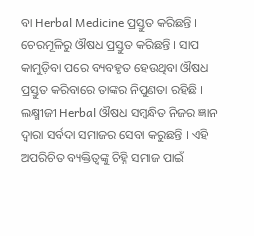ବା Herbal Medicine ପ୍ରସ୍ତୁତ କରିଛନ୍ତି । ଚେରମୂଳିରୁ ଔଷଧ ପ୍ରସ୍ତୁତ କରିଛନ୍ତି । ସାପ କାମୁଡ଼ିବା ପରେ ବ୍ୟବହୃତ ହେଉଥିବା ଔଷଧ ପ୍ରସ୍ତୁତ କରିବାରେ ତାଙ୍କର ନିପୁଣତା ରହିଛି । ଲକ୍ଷ୍ମୀଜୀ Herbal ଔଷଧ ସମ୍ବନ୍ଧିତ ନିଜର ଜ୍ଞାନ ଦ୍ୱାରା ସର୍ବଦା ସମାଜର ସେବା କରୁଛନ୍ତି । ଏହି ଅପରିଚିତ ବ୍ୟକ୍ତିତ୍ୱଙ୍କୁ ଚିହ୍ନି ସମାଜ ପାଇଁ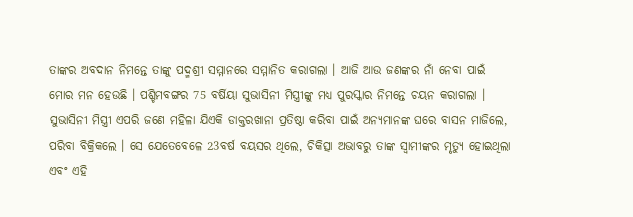ତାଙ୍କର ଅବଦାନ ନିମନ୍ତେ ତାଙ୍କୁ ପଦ୍ମଶ୍ରୀ ସମ୍ମାନରେ ସମ୍ମାନିତ କରାଗଲା । ଆଜି ଆଉ ଜଣଙ୍କର ନାଁ ନେବା ପାଇଁ ମୋର ମନ ହେଉଛି । ପଶ୍ଚିମବଙ୍ଗର 75 ବର୍ଷିୟା ସୁଭାସିନୀ ମିସ୍ତ୍ରୀଙ୍କୁ ମଧ୍ୟ ପୁରସ୍କାର ନିମନ୍ତେ ଚୟନ କରାଗଲା । ସୁଭାସିନୀ ମିସ୍ତ୍ରୀ ଏପରି ଜଣେ ମହିଳା ଯିଏକି ଡାକ୍ତରଖାନା ପ୍ରତିଷ୍ଠା କରିବା ପାଇଁ ଅନ୍ୟମାନଙ୍କ ଘରେ ବାସନ ମାଜିଲେ, ପରିବା ବିକ୍ରିକଲେ । ସେ ଯେତେବେଳେ 23ବର୍ଷ ବୟସର ଥିଲେ, ଚିକିତ୍ସା ଅଭାବରୁ ତାଙ୍କ ସ୍ୱାମୀଙ୍କର ମୃତ୍ୟୁ ହୋଇଥିଲା ଏବଂ ଏହି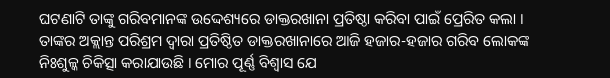ଘଟଣାଟି ତାଙ୍କୁ ଗରିବମାନଙ୍କ ଉଦ୍ଦେଶ୍ୟରେ ଡାକ୍ତରଖାନା ପ୍ରତିଷ୍ଠା କରିବା ପାଇଁ ପ୍ରେରିତ କଲା । ତାଙ୍କର ଅକ୍ଲାନ୍ତ ପରିଶ୍ରମ ଦ୍ୱାରା ପ୍ରତିଷ୍ଠିତ ଡାକ୍ତରଖାନାରେ ଆଜି ହଜାର-ହଜାର ଗରିବ ଲୋକଙ୍କ ନିଃଶୁଳ୍କ ଚିକିତ୍ସା କରାଯାଉଛି । ମୋର ପୂର୍ଣ୍ଣ ବିଶ୍ୱାସ ଯେ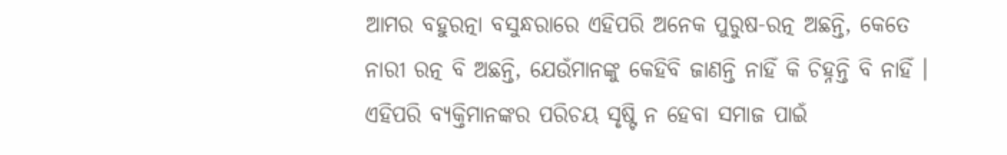ଆମର ବହୁରତ୍ନା ବସୁନ୍ଧରାରେ ଏହିପରି ଅନେକ ପୁରୁଷ-ରତ୍ନ ଅଛନ୍ତି, କେତେ ନାରୀ ରତ୍ନ ବି ଅଛନ୍ତି, ଯେଉଁମାନଙ୍କୁ କେହିବି ଜାଣନ୍ତି ନାହିଁ କି ଚିହ୍ନନ୍ତି ବି ନାହିଁ । ଏହିପରି ବ୍ୟକ୍ତିମାନଙ୍କର ପରିଚୟ ସୃଷ୍ଟି ନ ହେବା ସମାଜ ପାଇଁ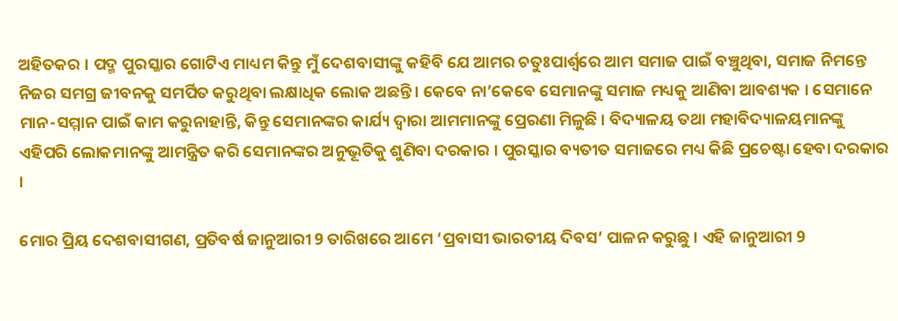ଅହିତକର । ପଦ୍ମ ପୁରସ୍କାର ଗୋଟିଏ ମାଧ୍ୟମ କିନ୍ତୁ ମୁଁ ଦେଶବାସୀଙ୍କୁ କହିବି ଯେ ଆମର ଚତୁଃପାର୍ଶ୍ଵରେ ଆମ ସମାଜ ପାଇଁ ବଞ୍ଚୁଥିବା, ସମାଜ ନିମନ୍ତେ ନିଜର ସମଗ୍ର ଜୀବନକୁ ସମର୍ପିତ କରୁଥିବା ଲକ୍ଷାଧିକ ଲୋକ ଅଛନ୍ତି । କେବେ ନା’କେବେ ସେମାନଙ୍କୁ ସମାଜ ମଧ୍ୟକୁ ଆଣିବା ଆବଶ୍ୟକ । ସେମାନେ ମାନ-ସମ୍ମାନ ପାଇଁ କାମ କରୁନାହାନ୍ତି, କିନ୍ତୁ ସେମାନଙ୍କର କାର୍ଯ୍ୟ ଦ୍ୱାରା ଆମମାନଙ୍କୁ ପ୍ରେରଣା ମିଳୁଛି । ବିଦ୍ୟାଳୟ ତଥା ମହାବିଦ୍ୟାଳୟମାନଙ୍କୁ ଏହିପରି ଲୋକମାନଙ୍କୁ ଆମନ୍ତ୍ରିତ କରି ସେମାନଙ୍କର ଅନୁଭୂତିକୁ ଶୁଣିବା ଦରକାର । ପୁରସ୍କାର ବ୍ୟତୀତ ସମାଜରେ ମଧ୍ୟ କିଛି ପ୍ରଚେଷ୍ଟା ହେବା ଦରକାର ।

ମୋର ପ୍ରିୟ ଦେଶବାସୀଗଣ, ପ୍ରତିବର୍ଷ ଜାନୁଆରୀ 9 ତାରିଖରେ ଆମେ ‘ପ୍ରବାସୀ ଭାରତୀୟ ଦିବସ’ ପାଳନ କରୁଛୁ । ଏହି ଜାନୁଆରୀ 9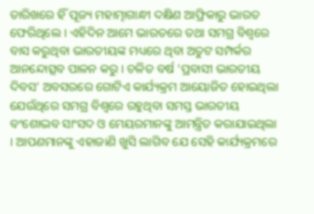ତାରିଖରେ ହିଁ ପୂଜ୍ୟ ମହାତ୍ମାଗାନ୍ଧୀ ଦକ୍ଷିଣ ଆଫ୍ରିକାରୁ ଭାରତ ଫେରିଥିଲେ । ଏହିଦିନ ଆମେ ଭାରତରେ ତଥା ସମଗ୍ର ବିଶ୍ୱରେ ବାସ କରୁଥିବା ଭାରତୀୟଙ୍କ ମଧ୍ୟରେ ଥିବା ଅତୁଟ ସମ୍ପର୍କର ଆନନ୍ଦୋତ୍ସବ ପାଳନ କରୁ । ଚଳିତ ବର୍ଷ ‘ପ୍ରବାସୀ ଭାରତୀୟ ଦିବସ’ ଅବସରରେ ଗୋଟିଏ କାର୍ଯ୍ୟକ୍ରମ ଆୟୋଜିତ ହୋଇଥିଲା ଯେଉଁଥିରେ ସମଗ୍ର ବିଶ୍ୱରେ ରହୁଥିବା ସମସ୍ତ ଭାରତୀୟ ବଂଶୋଦ୍ଭବ ସାଂସଦ ଓ ମେୟରମାନଙ୍କୁ ଆମନ୍ତ୍ରିତ କରାଯାଇଥିଲା । ଆପଣମାନଙ୍କୁ ଏହାଜାଣି ଖୁସି ଲାଗିବ ଯେ ସେହି କାର୍ଯ୍ୟକ୍ରମରେ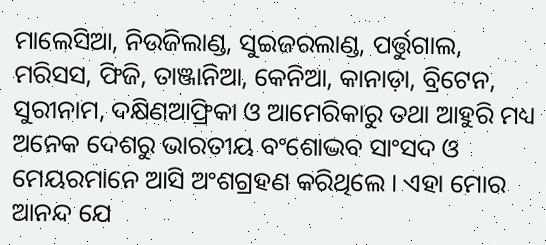ମାଲେସିଆ, ନିଉଜିଲାଣ୍ଡ, ସୁଇଜରଲାଣ୍ଡ, ପର୍ତ୍ତୁଗାଲ, ମରିସସ, ଫିଜି, ତାଞ୍ଜାନିଆ, କେନିଆ, କାନାଡ଼ା, ବ୍ରିଟେନ, ସୁରୀନାମ, ଦକ୍ଷିଣଆଫ୍ରିକା ଓ ଆମେରିକାରୁ ତଥା ଆହୁରି ମଧ୍ୟ ଅନେକ ଦେଶରୁ ଭାରତୀୟ ବଂଶୋଦ୍ଭବ ସାଂସଦ ଓ ମେୟରମାନେ ଆସି ଅଂଶଗ୍ରହଣ କରିଥିଲେ । ଏହା ମୋର ଆନନ୍ଦ ଯେ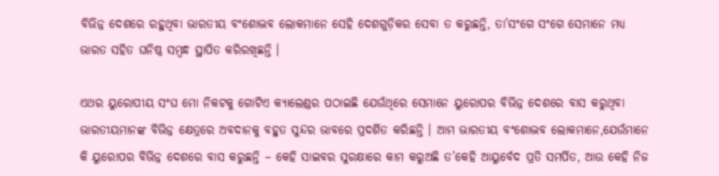ବିଭିନ୍ନ ଦେଶରେ ରହୁଥିବା ଭାରତୀୟ ବଂଶୋଦ୍ଭବ ଲୋକମାନେ ସେହି ଦେଶଗୁଡ଼ିକର ସେବା ତ କରୁଛନ୍ତି, ତା’ସଂଗେ ସଂଗେ ସେମାନେ ମଧ୍ୟ ଭାରତ ସହିତ ଘନିଷ୍ଠ ସମ୍ବନ୍ଧ ସ୍ଥାପିତ କରିରଖିଛନ୍ତି ।

ଏଥର ୟୁରୋପୀୟ ସଂଘ ମୋ ନିକଟକୁ ଗୋଟିଏ କ୍ୟାଲେଣ୍ଡର ପଠାଇଛି ଯେଉଁଥିରେ ସେମାନେ ୟୁରୋପର ବିଭିନ୍ନ ଦେଶରେ ବାସ କରୁଥିବା ଭାରତୀୟମାନଙ୍କ ବିଭିନ୍ନ କ୍ଷେତ୍ରରେ ଅବଦାନକୁ ବହୁତ ସୁନ୍ଦର ଭାବରେ ପ୍ରଦର୍ଶିତ କରିଛନ୍ତି । ଆମ ଭାରତୀୟ ବଂଶୋଦ୍ଭବ ଲୋକମାନେ,ଯେଉଁମାନେ କି ୟୁରୋପର ବିଭିନ୍ନ ଦେଶରେ ବାସ କରୁଛନ୍ତି – କେହି ସାଇବର ସୁରକ୍ଷାରେ କାମ କରୁଅଛି ତ’କେହି ଆୟୁର୍ବେଦ ପ୍ରତି ସମର୍ପିତ, ଆଉ କେହି ନିଜ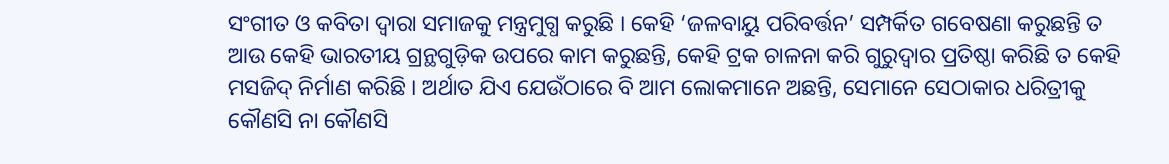ସଂଗୀତ ଓ କବିତା ଦ୍ୱାରା ସମାଜକୁ ମନ୍ତ୍ରମୁଗ୍ଧ କରୁଛି । କେହି ‘ଜଳବାୟୁ ପରିବର୍ତ୍ତନ’ ସମ୍ପର୍କିତ ଗବେଷଣା କରୁଛନ୍ତି ତ ଆଉ କେହି ଭାରତୀୟ ଗ୍ରନ୍ଥଗୁଡ଼ିକ ଉପରେ କାମ କରୁଛନ୍ତି, କେହି ଟ୍ରକ ଚାଳନା କରି ଗୁରୁଦ୍ୱାର ପ୍ରତିଷ୍ଠା କରିଛି ତ କେହି ମସଜିଦ୍ ନିର୍ମାଣ କରିଛି । ଅର୍ଥାତ ଯିଏ ଯେଉଁଠାରେ ବି ଆମ ଲୋକମାନେ ଅଛନ୍ତି, ସେମାନେ ସେଠାକାର ଧରିତ୍ରୀକୁ କୌଣସି ନା କୌଣସି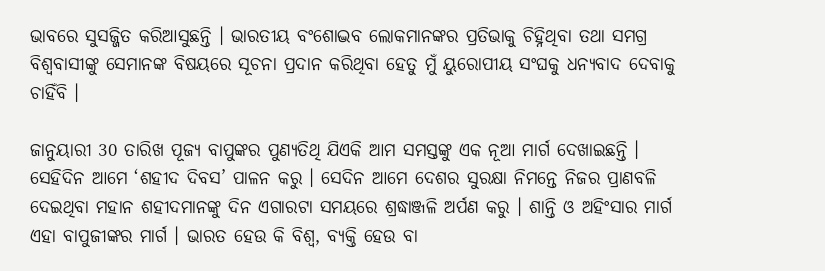ଭାବରେ ସୁସଜ୍ଜିତ କରିଆସୁଛନ୍ତି । ଭାରତୀୟ ବଂଶୋଦ୍ଭବ ଲୋକମାନଙ୍କର ପ୍ରତିଭାକୁ ଚିହ୍ନିଥିବା ତଥା ସମଗ୍ର ବିଶ୍ୱବାସୀଙ୍କୁ ସେମାନଙ୍କ ବିଷୟରେ ସୂଚନା ପ୍ରଦାନ କରିଥିବା ହେତୁ ମୁଁ ୟୁରୋପୀୟ ସଂଘକୁ ଧନ୍ୟବାଦ ଦେବାକୁ ଚାହିଁବି ।

ଜାନୁୟାରୀ 30 ତାରିଖ ପୂଜ୍ୟ ବାପୁଙ୍କର ପୁଣ୍ୟତିଥି ଯିଏକି ଆମ ସମସ୍ତଙ୍କୁ ଏକ ନୂଆ ମାର୍ଗ ଦେଖାଇଛନ୍ତି । ସେହିଦିନ ଆମେ ‘ଶହୀଦ ଦିବସ’ ପାଳନ କରୁ । ସେଦିନ ଆମେ ଦେଶର ସୁରକ୍ଷା ନିମନ୍ତେ ନିଜର ପ୍ରାଣବଳି ଦେଇଥିବା ମହାନ ଶହୀଦମାନଙ୍କୁ ଦିନ ଏଗାରଟା ସମୟରେ ଶ୍ରଦ୍ଧାଞ୍ଜଳି ଅର୍ପଣ କରୁ । ଶାନ୍ତି ଓ ଅହିଂସାର ମାର୍ଗ ଏହା ବାପୁଜୀଙ୍କର ମାର୍ଗ । ଭାରତ ହେଉ କି ବିଶ୍ୱ, ବ୍ୟକ୍ତି ହେଉ ବା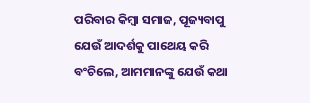ପରିବାର କିମ୍ବା ସମାଜ, ପୂଜ୍ୟବାପୁ ଯେଉଁ ଆଦର୍ଶକୁ ପାଥେୟ କରି ବଂଚିଲେ, ଆମମାନଙ୍କୁ ଯେଉଁ କଥା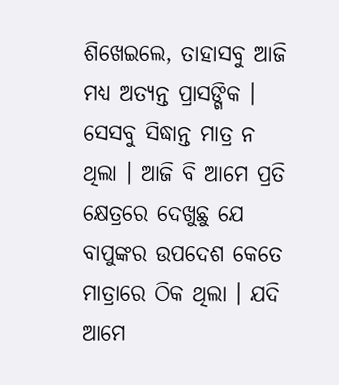ଶିଖେଇଲେ, ତାହାସବୁ ଆଜି ମଧ୍ୟ ଅତ୍ୟନ୍ତ ପ୍ରାସଙ୍ଗିକ । ସେସବୁ ସିଦ୍ଧାନ୍ତ ମାତ୍ର ନ ଥିଲା । ଆଜି ବି ଆମେ ପ୍ରତି କ୍ଷେତ୍ରରେ ଦେଖୁଛୁ ଯେ ବାପୁଙ୍କର ଉପଦେଶ କେତେ ମାତ୍ରାରେ ଠିକ ଥିଲା । ଯଦି ଆମେ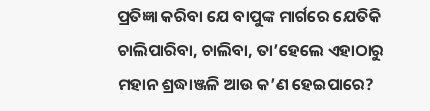ପ୍ରତିଜ୍ଞା କରିବା ଯେ ବାପୁଙ୍କ ମାର୍ଗରେ ଯେତିକି ଚାଲିପାରିବା, ଚାଲିବା, ତା’ହେଲେ ଏହାଠାରୁ ମହାନ ଶ୍ରଦ୍ଧାଞ୍ଜଳି ଆଉ କ’ଣ ହେଇପାରେ?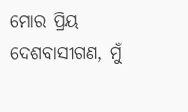ମୋର ପ୍ରିୟ ଦେଶବାସୀଗଣ, ମୁଁ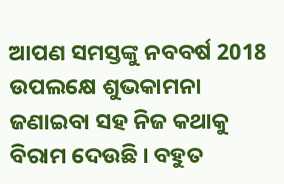ଆପଣ ସମସ୍ତଙ୍କୁ ନବବର୍ଷ 2018 ଉପଲକ୍ଷେ ଶୁଭକାମନା ଜଣାଇବା ସହ ନିଜ କଥାକୁ ବିରାମ ଦେଉଛି । ବହୁତ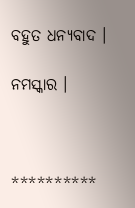ବହୁତ ଧନ୍ୟବାଦ ।

ନମସ୍କାର ।



**********